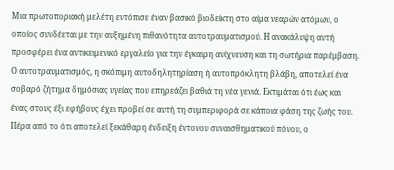Μια πρωτοποριακή μελέτη εντόπισε έναν βασικό βιοδείκτη στο αίμα νεαρών ατόμων, ο οποίος συνδέεται με την αυξημένη πιθανότητα αυτοτραυματισμού. Η ανακάλυψη αυτή προσφέρει ένα αντικειμενικό εργαλείο για την έγκαιρη ανίχνευση και τη σωτήρια παρέμβαση.
Ο αυτοτραυματισμός, η σκόπιμη αυτοδηλητηρίαση ή αυτοπρόκλητη βλάβη, αποτελεί ένα σοβαρό ζήτημα δημόσιας υγείας που επηρεάζει βαθιά τη νέα γενιά. Εκτιμάται ότι έως και ένας στους έξι εφήβους έχει προβεί σε αυτή τη συμπεριφορά σε κάποια φάση της ζωής του.
Πέρα από το ότι αποτελεί ξεκάθαρη ένδειξη έντονου συναισθηματικού πόνου, ο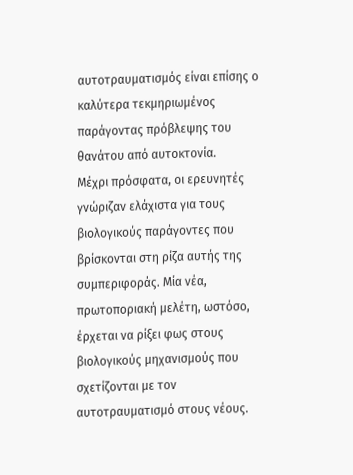αυτοτραυματισμός είναι επίσης ο καλύτερα τεκμηριωμένος παράγοντας πρόβλεψης του θανάτου από αυτοκτονία.
Μέχρι πρόσφατα, οι ερευνητές γνώριζαν ελάχιστα για τους βιολογικούς παράγοντες που βρίσκονται στη ρίζα αυτής της συμπεριφοράς. Μία νέα, πρωτοποριακή μελέτη, ωστόσο, έρχεται να ρίξει φως στους βιολογικούς μηχανισμούς που σχετίζονται με τον αυτοτραυματισμό στους νέους.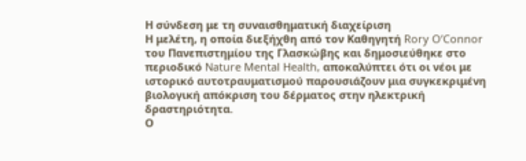Η σύνδεση με τη συναισθηματική διαχείριση
Η μελέτη, η οποία διεξήχθη από τον Καθηγητή Rory O’Connor του Πανεπιστημίου της Γλασκώβης και δημοσιεύθηκε στο περιοδικό Nature Mental Health, αποκαλύπτει ότι οι νέοι με ιστορικό αυτοτραυματισμού παρουσιάζουν μια συγκεκριμένη βιολογική απόκριση του δέρματος στην ηλεκτρική δραστηριότητα.
Ο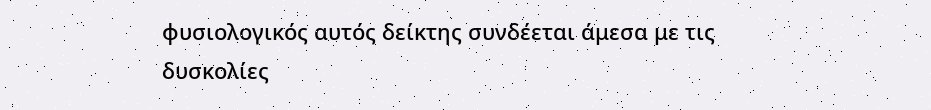φυσιολογικός αυτός δείκτης συνδέεται άμεσα με τις δυσκολίες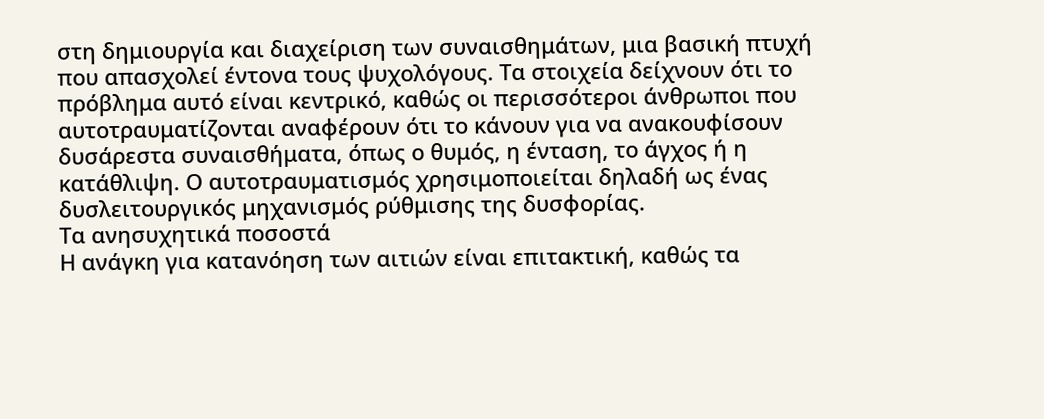στη δημιουργία και διαχείριση των συναισθημάτων, μια βασική πτυχή που απασχολεί έντονα τους ψυχολόγους. Τα στοιχεία δείχνουν ότι το πρόβλημα αυτό είναι κεντρικό, καθώς οι περισσότεροι άνθρωποι που αυτοτραυματίζονται αναφέρουν ότι το κάνουν για να ανακουφίσουν δυσάρεστα συναισθήματα, όπως ο θυμός, η ένταση, το άγχος ή η κατάθλιψη. Ο αυτοτραυματισμός χρησιμοποιείται δηλαδή ως ένας δυσλειτουργικός μηχανισμός ρύθμισης της δυσφορίας.
Τα ανησυχητικά ποσοστά
Η ανάγκη για κατανόηση των αιτιών είναι επιτακτική, καθώς τα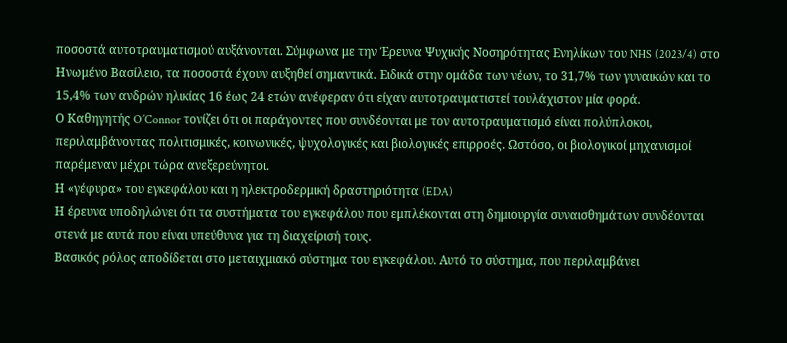ποσοστά αυτοτραυματισμού αυξάνονται. Σύμφωνα με την Έρευνα Ψυχικής Νοσηρότητας Ενηλίκων του NHS (2023/4) στο Ηνωμένο Βασίλειο, τα ποσοστά έχουν αυξηθεί σημαντικά. Ειδικά στην ομάδα των νέων, το 31,7% των γυναικών και το 15,4% των ανδρών ηλικίας 16 έως 24 ετών ανέφεραν ότι είχαν αυτοτραυματιστεί τουλάχιστον μία φορά.
Ο Καθηγητής O’Connor τονίζει ότι οι παράγοντες που συνδέονται με τον αυτοτραυματισμό είναι πολύπλοκοι, περιλαμβάνοντας πολιτισμικές, κοινωνικές, ψυχολογικές και βιολογικές επιρροές. Ωστόσο, οι βιολογικοί μηχανισμοί παρέμεναν μέχρι τώρα ανεξερεύνητοι.
Η «γέφυρα» του εγκεφάλου και η ηλεκτροδερμική δραστηριότητα (EDA)
Η έρευνα υποδηλώνει ότι τα συστήματα του εγκεφάλου που εμπλέκονται στη δημιουργία συναισθημάτων συνδέονται στενά με αυτά που είναι υπεύθυνα για τη διαχείρισή τους.
Βασικός ρόλος αποδίδεται στο μεταιχμιακό σύστημα του εγκεφάλου. Αυτό το σύστημα, που περιλαμβάνει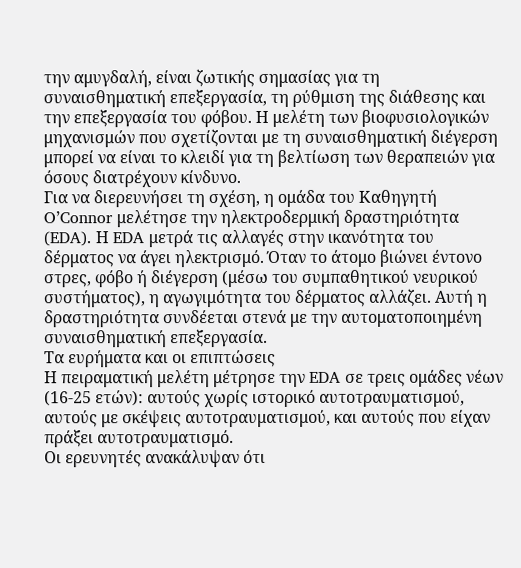την αμυγδαλή, είναι ζωτικής σημασίας για τη συναισθηματική επεξεργασία, τη ρύθμιση της διάθεσης και την επεξεργασία του φόβου. Η μελέτη των βιοφυσιολογικών μηχανισμών που σχετίζονται με τη συναισθηματική διέγερση μπορεί να είναι το κλειδί για τη βελτίωση των θεραπειών για όσους διατρέχουν κίνδυνο.
Για να διερευνήσει τη σχέση, η ομάδα του Καθηγητή O’Connor μελέτησε την ηλεκτροδερμική δραστηριότητα (EDA). Η EDA μετρά τις αλλαγές στην ικανότητα του δέρματος να άγει ηλεκτρισμό. Όταν το άτομο βιώνει έντονο στρες, φόβο ή διέγερση (μέσω του συμπαθητικού νευρικού συστήματος), η αγωγιμότητα του δέρματος αλλάζει. Αυτή η δραστηριότητα συνδέεται στενά με την αυτοματοποιημένη συναισθηματική επεξεργασία.
Τα ευρήματα και οι επιπτώσεις
Η πειραματική μελέτη μέτρησε την EDA σε τρεις ομάδες νέων (16-25 ετών): αυτούς χωρίς ιστορικό αυτοτραυματισμού, αυτούς με σκέψεις αυτοτραυματισμού, και αυτούς που είχαν πράξει αυτοτραυματισμό.
Οι ερευνητές ανακάλυψαν ότι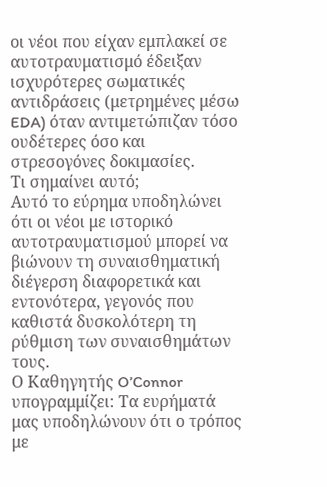οι νέοι που είχαν εμπλακεί σε αυτοτραυματισμό έδειξαν ισχυρότερες σωματικές αντιδράσεις (μετρημένες μέσω EDA) όταν αντιμετώπιζαν τόσο ουδέτερες όσο και στρεσογόνες δοκιμασίες.
Τι σημαίνει αυτό;
Αυτό το εύρημα υποδηλώνει ότι οι νέοι με ιστορικό αυτοτραυματισμού μπορεί να βιώνουν τη συναισθηματική διέγερση διαφορετικά και εντονότερα, γεγονός που καθιστά δυσκολότερη τη ρύθμιση των συναισθημάτων τους.
Ο Καθηγητής O’Connor υπογραμμίζει: Τα ευρήματά μας υποδηλώνουν ότι ο τρόπος με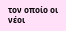τον οποίο οι νέοι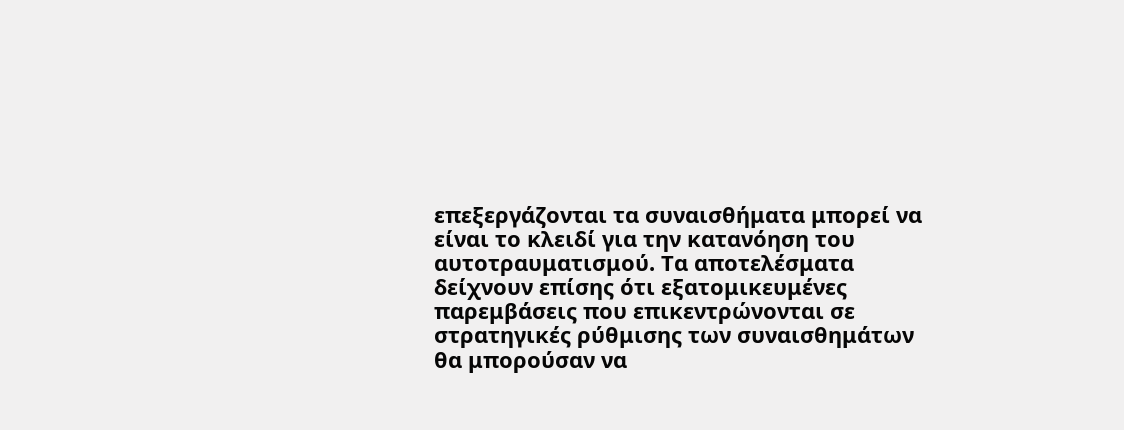επεξεργάζονται τα συναισθήματα μπορεί να είναι το κλειδί για την κατανόηση του αυτοτραυματισμού. Τα αποτελέσματα δείχνουν επίσης ότι εξατομικευμένες παρεμβάσεις που επικεντρώνονται σε στρατηγικές ρύθμισης των συναισθημάτων θα μπορούσαν να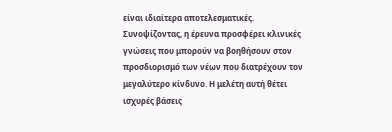είναι ιδιαίτερα αποτελεσματικές.
Συνοψίζοντας, η έρευνα προσφέρει κλινικές γνώσεις που μπορούν να βοηθήσουν στον προσδιορισμό των νέων που διατρέχουν τον μεγαλύτερο κίνδυνο. Η μελέτη αυτή θέτει ισχυρές βάσεις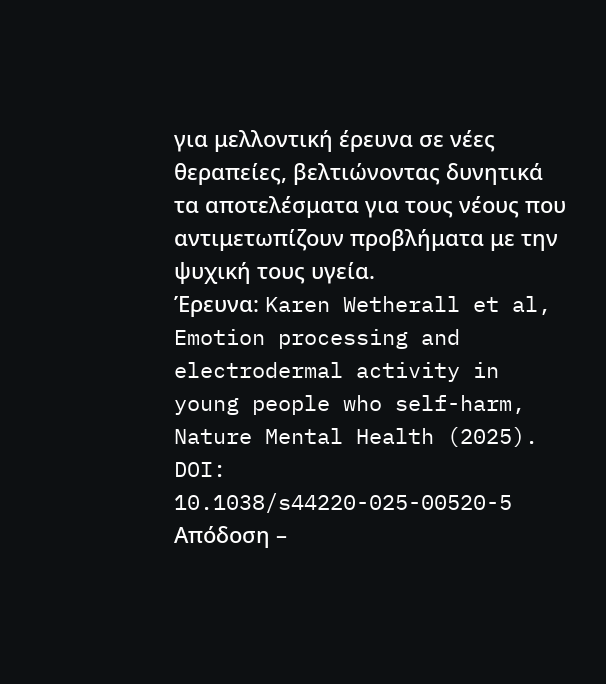για μελλοντική έρευνα σε νέες θεραπείες, βελτιώνοντας δυνητικά τα αποτελέσματα για τους νέους που αντιμετωπίζουν προβλήματα με την ψυχική τους υγεία.
Έρευνα: Karen Wetherall et al, Emotion processing and electrodermal activity in young people who self-harm, Nature Mental Health (2025). DOI: 10.1038/s44220-025-00520-5
Απόδοση –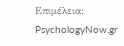Επιμέλεια: PsychologyNow.gr